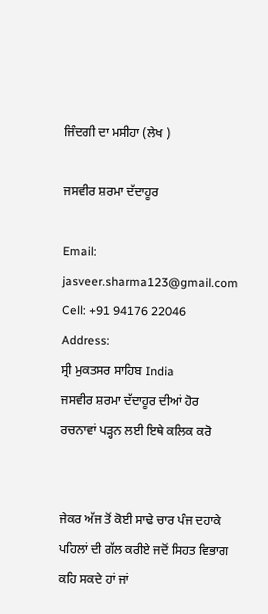ਜਿੰਦਗੀ ਦਾ ਮਸੀਹਾ (ਲੇਖ )

ਜਸਵੀਰ ਸ਼ਰਮਾ ਦੱਦਾਹੂਰ

Email: jasveer.sharma123@gmail.com
Cell: +91 94176 22046
Address:
ਸ੍ਰੀ ਮੁਕਤਸਰ ਸਾਹਿਬ India
ਜਸਵੀਰ ਸ਼ਰਮਾ ਦੱਦਾਹੂਰ ਦੀਆਂ ਹੋਰ ਰਚਨਾਵਾਂ ਪੜ੍ਹਨ ਲਈ ਇਥੇ ਕਲਿਕ ਕਰੋ


ਜੇਕਰ ਅੱਜ ਤੋਂ ਕੋਈ ਸਾਢੇ ਚਾਰ ਪੰਜ ਦਹਾਕੇ ਪਹਿਲਾਂ ਦੀ ਗੱਲ ਕਰੀਏ ਜਦੋਂ ਸਿਹਤ ਵਿਭਾਗ ਕਹਿ ਸਕਦੇ ਹਾਂ ਜਾਂ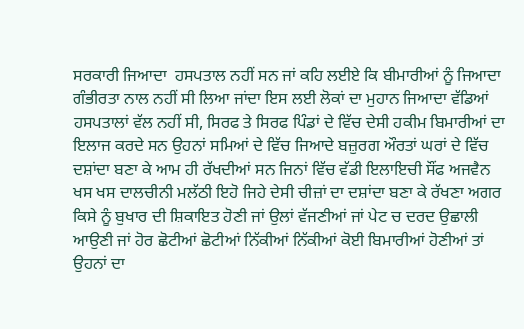ਸਰਕਾਰੀ ਜਿਆਦਾ  ਹਸਪਤਾਲ ਨਹੀਂ ਸਨ ਜਾਂ ਕਹਿ ਲਈਏ ਕਿ ਬੀਮਾਰੀਆਂ ਨੂੰ ਜਿਆਦਾ ਗੰਭੀਰਤਾ ਨਾਲ ਨਹੀਂ ਸੀ ਲਿਆ ਜਾਂਦਾ ਇਸ ਲਈ ਲੋਕਾਂ ਦਾ ਮੁਹਾਨ ਜਿਆਦਾ ਵੱਡਿਆਂ ਹਸਪਤਾਲਾਂ ਵੱਲ ਨਹੀਂ ਸੀ, ਸਿਰਫ ਤੇ ਸਿਰਫ ਪਿੰਡਾਂ ਦੇ ਵਿੱਚ ਦੇਸੀ ਹਕੀਮ ਬਿਮਾਰੀਆਂ ਦਾ ਇਲਾਜ ਕਰਦੇ ਸਨ ਉਹਨਾਂ ਸਮਿਆਂ ਦੇ ਵਿੱਚ ਜਿਆਦੇ ਬਜ਼ੁਰਗ ਔਰਤਾਂ ਘਰਾਂ ਦੇ ਵਿੱਚ ਦਸ਼ਾਂਦਾ ਬਣਾ ਕੇ ਆਮ ਹੀ ਰੱਖਦੀਆਂ ਸਨ ਜਿਨਾਂ ਵਿੱਚ ਵੱਡੀ ਇਲਾਇਚੀ ਸੌਂਫ ਅਜਵੈਨ ਖਸ ਖਸ ਦਾਲਚੀਨੀ ਮਲੱਠੀ ਇਹੋ ਜਿਹੇ ਦੇਸੀ ਚੀਜ਼ਾਂ ਦਾ ਦਸ਼ਾਂਦਾ ਬਣਾ ਕੇ ਰੱਖਣਾ ਅਗਰ ਕਿਸੇ ਨੂੰ ਬੁਖਾਰ ਦੀ ਸ਼ਿਕਾਇਤ ਹੋਣੀ ਜਾਂ ਉਲਾਂ ਵੱਜਣੀਆਂ ਜਾਂ ਪੇਟ ਚ ਦਰਦ ਉਛਾਲੀ ਆਉਣੀ ਜਾਂ ਹੋਰ ਛੋਟੀਆਂ ਛੋਟੀਆਂ ਨਿੱਕੀਆਂ ਨਿੱਕੀਆਂ ਕੋਈ ਬਿਮਾਰੀਆਂ ਹੋਣੀਆਂ ਤਾਂ ਉਹਨਾਂ ਦਾ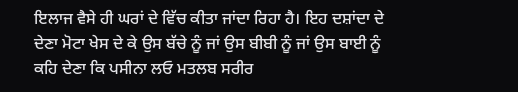ਇਲਾਜ ਵੈਸੇ ਹੀ ਘਰਾਂ ਦੇ ਵਿੱਚ ਕੀਤਾ ਜਾਂਦਾ ਰਿਹਾ ਹੈ। ਇਹ ਦਸ਼ਾਂਦਾ ਦੇ ਦੇਣਾ ਮੋਟਾ ਖੇਸ ਦੇ ਕੇ ਉਸ ਬੱਚੇ ਨੂੰ ਜਾਂ ਉਸ ਬੀਬੀ ਨੂੰ ਜਾਂ ਉਸ ਬਾਈ ਨੂੰ ਕਹਿ ਦੇਣਾ ਕਿ ਪਸੀਨਾ ਲਓ ਮਤਲਬ ਸਰੀਰ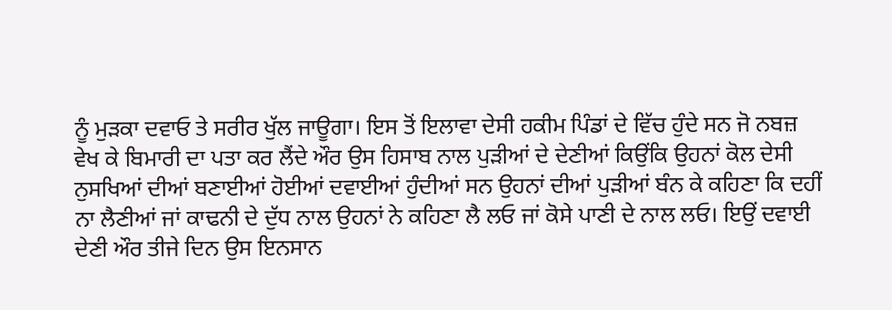ਨੂੰ ਮੁੜਕਾ ਦਵਾਓ ਤੇ ਸਰੀਰ ਖੁੱਲ ਜਾਊਗਾ। ਇਸ ਤੋਂ ਇਲਾਵਾ ਦੇਸੀ ਹਕੀਮ ਪਿੰਡਾਂ ਦੇ ਵਿੱਚ ਹੁੰਦੇ ਸਨ ਜੋ ਨਬਜ਼ ਵੇਖ ਕੇ ਬਿਮਾਰੀ ਦਾ ਪਤਾ ਕਰ ਲੈਂਦੇ ਔਰ ਉਸ ਹਿਸਾਬ ਨਾਲ ਪੁੜੀਆਂ ਦੇ ਦੇਣੀਆਂ ਕਿਉਂਕਿ ਉਹਨਾਂ ਕੋਲ ਦੇਸੀ ਨੁਸਖਿਆਂ ਦੀਆਂ ਬਣਾਈਆਂ ਹੋਈਆਂ ਦਵਾਈਆਂ ਹੁੰਦੀਆਂ ਸਨ ਉਹਨਾਂ ਦੀਆਂ ਪੁੜੀਆਂ ਬੰਨ ਕੇ ਕਹਿਣਾ ਕਿ ਦਹੀਂ ਨਾ ਲੈਣੀਆਂ ਜਾਂ ਕਾਢਨੀ ਦੇ ਦੁੱਧ ਨਾਲ ਉਹਨਾਂ ਨੇ ਕਹਿਣਾ ਲੈ ਲਓ ਜਾਂ ਕੋਸੇ ਪਾਣੀ ਦੇ ਨਾਲ ਲਓ। ਇਉਂ ਦਵਾਈ ਦੇਣੀ ਔਰ ਤੀਜੇ ਦਿਨ ਉਸ ਇਨਸਾਨ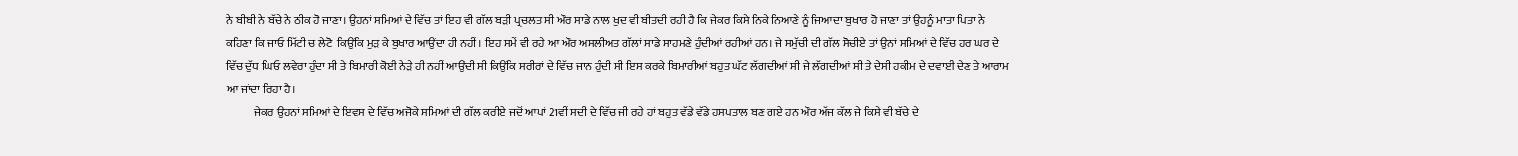ਨੇ ਬੀਬੀ ਨੇ ਬੱਚੇ ਨੇ ਠੀਕ ਹੋ ਜਾਣਾ। ਉਹਨਾਂ ਸਮਿਆਂ ਦੇ ਵਿੱਚ ਤਾਂ ਇਹ ਵੀ ਗੱਲ ਬੜੀ ਪ੍ਰਚਲਤ ਸੀ ਔਰ ਸਾਡੇ ਨਾਲ ਖੁਦ ਵੀ ਬੀਤਦੀ ਰਹੀ ਹੈ ਕਿ ਜੇਕਰ ਕਿਸੇ ਨਿਕੇ ਨਿਆਣੇ ਨੂੰ ਜਿਆਦਾ ਬੁਖਾਰ ਹੋ ਜਾਣਾ ਤਾਂ ਉਹਨੂੰ ਮਾਤਾ ਪਿਤਾ ਨੇ ਕਹਿਣਾ ਕਿ ਜਾਓ ਮਿੱਟੀ ਚ ਲੇਟੋ  ਕਿਉਂਕਿ ਮੁੜ ਕੇ ਬੁਖਾਰ ਆਉਂਦਾ ਹੀ ਨਹੀਂ। ਇਹ ਸਮੇਂ ਵੀ ਰਹੇ ਆ ਔਰ ਅਸਲੀਅਤ ਗੱਲਾਂ ਸਾਡੇ ਸਾਹਮਣੇ ਹੁੰਦੀਆਂ ਰਹੀਆਂ ਹਨ। ਜੇ ਸਮੁੱਚੀ ਦੀ ਗੱਲ ਸੋਚੀਏ ਤਾਂ ਉਨਾਂ ਸਮਿਆਂ ਦੇ ਵਿੱਚ ਹਰ ਘਰ ਦੇ ਵਿੱਚ ਦੁੱਧ ਘਿਓ ਲਵੇਰਾ ਹੁੰਦਾ ਸੀ ਤੇ ਬਿਮਾਰੀ ਕੋਈ ਨੇੜੇ ਹੀ ਨਹੀਂ ਆਉਂਦੀ ਸੀ ਕਿਉਂਕਿ ਸਰੀਰਾਂ ਦੇ ਵਿੱਚ ਜਾਨ ਹੁੰਦੀ ਸੀ ਇਸ ਕਰਕੇ ਬਿਮਾਰੀਆਂ ਬਹੁਤ ਘੱਟ ਲੱਗਦੀਆਂ ਸੀ ਜੇ ਲੱਗਦੀਆਂ ਸੀ ਤੇ ਦੇਸੀ ਹਕੀਮ ਦੇ ਦਵਾਈ ਦੇਣ ਤੇ ਆਰਾਮ ਆ ਜਾਂਦਾ ਰਿਹਾ ਹੈ।
            ਜੇਕਰ ਉਹਨਾਂ ਸਮਿਆਂ ਦੇ ਇਵਸ ਦੇ ਵਿੱਚ ਅਜੋਕੇ ਸਮਿਆਂ ਦੀ ਗੱਲ ਕਰੀਏ ਜਦੋਂ ਆਪਾਂ 21ਵੀਂ ਸਦੀ ਦੇ ਵਿੱਚ ਜੀ ਰਹੇ ਹਾਂ ਬਹੁਤ ਵੱਡੇ ਵੱਡੇ ਹਸਪਤਾਲ ਬਣ ਗਏ ਹਨ ਔਰ ਅੱਜ ਕੱਲ ਜੇ ਕਿਸੇ ਵੀ ਬੱਚੇ ਦੇ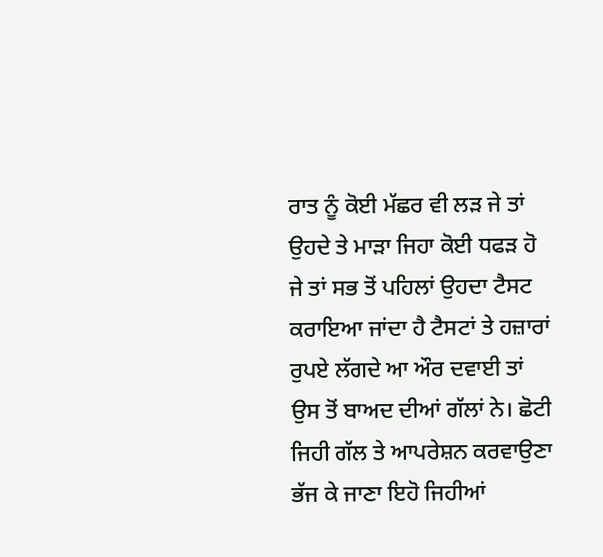ਰਾਤ ਨੂੰ ਕੋਈ ਮੱਛਰ ਵੀ ਲੜ ਜੇ ਤਾਂ ਉਹਦੇ ਤੇ ਮਾੜਾ ਜਿਹਾ ਕੋਈ ਧਫੜ ਹੋ ਜੇ ਤਾਂ ਸਭ ਤੋਂ ਪਹਿਲਾਂ ਉਹਦਾ ਟੈਸਟ ਕਰਾਇਆ ਜਾਂਦਾ ਹੈ ਟੈਸਟਾਂ ਤੇ ਹਜ਼ਾਰਾਂ ਰੁਪਏ ਲੱਗਦੇ ਆ ਔਰ ਦਵਾਈ ਤਾਂ ਉਸ ਤੋਂ ਬਾਅਦ ਦੀਆਂ ਗੱਲਾਂ ਨੇ। ਛੋਟੀ ਜਿਹੀ ਗੱਲ ਤੇ ਆਪਰੇਸ਼ਨ ਕਰਵਾਉਣਾ ਭੱਜ ਕੇ ਜਾਣਾ ਇਹੋ ਜਿਹੀਆਂ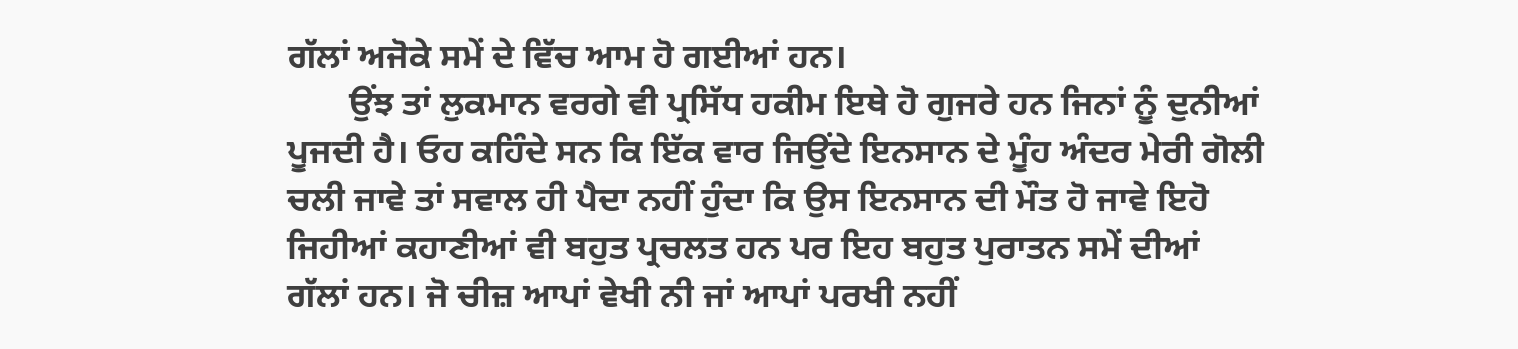ਗੱਲਾਂ ਅਜੋਕੇ ਸਮੇਂ ਦੇ ਵਿੱਚ ਆਮ ਹੋ ਗਈਆਂ ਹਨ।
       ਉਂਝ ਤਾਂ ਲੁਕਮਾਨ ਵਰਗੇ ਵੀ ਪ੍ਰਸਿੱਧ ਹਕੀਮ ਇਥੇ ਹੋ ਗੁਜਰੇ ਹਨ ਜਿਨਾਂ ਨੂੰ ਦੁਨੀਆਂ ਪੂਜਦੀ ਹੈ। ਓਹ ਕਹਿੰਦੇ ਸਨ ਕਿ ਇੱਕ ਵਾਰ ਜਿਉਂਦੇ ਇਨਸਾਨ ਦੇ ਮੂੰਹ ਅੰਦਰ ਮੇਰੀ ਗੋਲੀ ਚਲੀ ਜਾਵੇ ਤਾਂ ਸਵਾਲ ਹੀ ਪੈਦਾ ਨਹੀਂ ਹੁੰਦਾ ਕਿ ਉਸ ਇਨਸਾਨ ਦੀ ਮੌਤ ਹੋ ਜਾਵੇ ਇਹੋ ਜਿਹੀਆਂ ਕਹਾਣੀਆਂ ਵੀ ਬਹੁਤ ਪ੍ਰਚਲਤ ਹਨ ਪਰ ਇਹ ਬਹੁਤ ਪੁਰਾਤਨ ਸਮੇਂ ਦੀਆਂ ਗੱਲਾਂ ਹਨ। ਜੋ ਚੀਜ਼ ਆਪਾਂ ਵੇਖੀ ਨੀ ਜਾਂ ਆਪਾਂ ਪਰਖੀ ਨਹੀਂ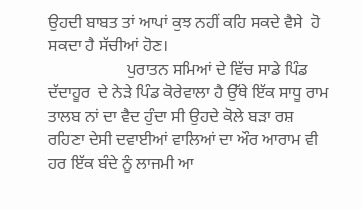ਉਹਦੀ ਬਾਬਤ ਤਾਂ ਆਪਾਂ ਕੁਝ ਨਹੀਂ ਕਹਿ ਸਕਦੇ ਵੈਸੇ  ਹੋ ਸਕਦਾ ਹੈ ਸੱਚੀਆਂ ਹੋਣ।
                   ਪੁਰਾਤਨ ਸਮਿਆਂ ਦੇ ਵਿੱਚ ਸਾਡੇ ਪਿੰਡ ਦੱਦਾਹੂਰ  ਦੇ ਨੇੜੇ ਪਿੰਡ ਕੋਰੇਵਾਲਾ ਹੈ ਉੱਥੇ ਇੱਕ ਸਾਧੂ ਰਾਮ ਤਾਲਬ ਨਾਂ ਦਾ ਵੈਦ ਹੁੰਦਾ ਸੀ ਉਹਦੇ ਕੋਲੇ ਬੜਾ ਰਸ਼ ਰਹਿਣਾ ਦੇਸੀ ਦਵਾਈਆਂ ਵਾਲਿਆਂ ਦਾ ਔਰ ਆਰਾਮ ਵੀ ਹਰ ਇੱਕ ਬੰਦੇ ਨੂੰ ਲਾਜਮੀ ਆ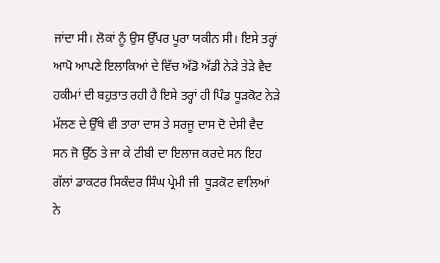ਜਾਂਦਾ ਸੀ। ਲੋਕਾਂ ਨੂੰ ਉਸ ਉੱਪਰ ਪੂਰਾ ਯਕੀਨ ਸੀ। ਇਸੇ ਤਰ੍ਹਾਂ ਆਪੋ ਆਪਣੇ ਇਲਾਕਿਆਂ ਦੇ ਵਿੱਚ ਅੱਡੋ ਅੱਡੀ ਨੇੜੇ ਤੇੜੇ ਵੈਦ ਹਕੀਮਾਂ ਦੀ ਬਹੁਤਾਤ ਰਹੀ ਹੈ ਇਸੇ ਤਰ੍ਹਾਂ ਹੀ ਪਿੰਡ ਧੂੜਕੋਟ ਨੇੜੇ ਮੱਲਣ ਦੇ ਉੱਥੇ ਵੀ ਤਾਰਾ ਦਾਸ ਤੇ ਸਰਜੂ ਦਾਸ ਦੋ ਦੇਸੀ ਵੈਦ ਸਨ ਜੋ ਉੱਠ ਤੇ ਜਾ ਕੇ ਟੀਬੀ ਦਾ ਇਲਾਜ ਕਰਦੇ ਸਨ ਇਹ ਗੱਲਾਂ ਡਾਕਟਰ ਸਿਕੰਦਰ ਸਿੰਘ ਪ੍ਰੇਮੀ ਜੀ  ਧੂੜਕੋਟ ਵਾਲਿਆਂ ਨੇ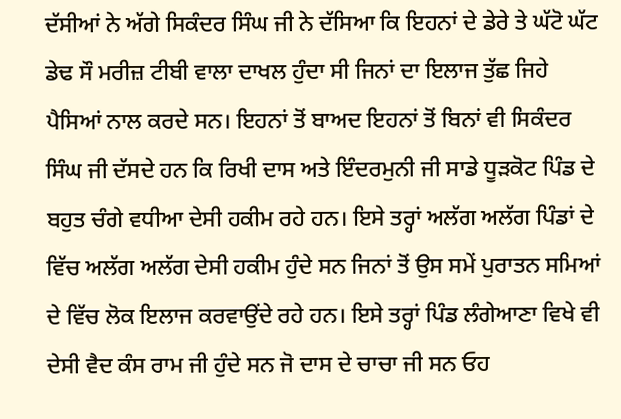ਦੱਸੀਆਂ ਨੇ ਅੱਗੇ ਸਿਕੰਦਰ ਸਿੰਘ ਜੀ ਨੇ ਦੱਸਿਆ ਕਿ ਇਹਨਾਂ ਦੇ ਡੇਰੇ ਤੇ ਘੱਟੋ ਘੱਟ ਡੇਢ ਸੌ ਮਰੀਜ਼ ਟੀਬੀ ਵਾਲਾ ਦਾਖਲ ਹੁੰਦਾ ਸੀ ਜਿਨਾਂ ਦਾ ਇਲਾਜ ਤੁੱਛ ਜਿਹੇ ਪੈਸਿਆਂ ਨਾਲ ਕਰਦੇ ਸਨ। ਇਹਨਾਂ ਤੋਂ ਬਾਅਦ ਇਹਨਾਂ ਤੋਂ ਬਿਨਾਂ ਵੀ ਸਿਕੰਦਰ ਸਿੰਘ ਜੀ ਦੱਸਦੇ ਹਨ ਕਿ ਰਿਖੀ ਦਾਸ ਅਤੇ ਇੰਦਰਮੁਨੀ ਜੀ ਸਾਡੇ ਧੂੜਕੋਟ ਪਿੰਡ ਦੇ ਬਹੁਤ ਚੰਗੇ ਵਧੀਆ ਦੇਸੀ ਹਕੀਮ ਰਹੇ ਹਨ। ਇਸੇ ਤਰ੍ਹਾਂ ਅਲੱਗ ਅਲੱਗ ਪਿੰਡਾਂ ਦੇ ਵਿੱਚ ਅਲੱਗ ਅਲੱਗ ਦੇਸੀ ਹਕੀਮ ਹੁੰਦੇ ਸਨ ਜਿਨਾਂ ਤੋਂ ਉਸ ਸਮੇਂ ਪੁਰਾਤਨ ਸਮਿਆਂ ਦੇ ਵਿੱਚ ਲੋਕ ਇਲਾਜ ਕਰਵਾਉਂਦੇ ਰਹੇ ਹਨ। ਇਸੇ ਤਰ੍ਹਾਂ ਪਿੰਡ ਲੰਗੇਆਣਾ ਵਿਖੇ ਵੀ ਦੇਸੀ ਵੈਦ ਕੰਸ ਰਾਮ ਜੀ ਹੁੰਦੇ ਸਨ ਜੋ ਦਾਸ ਦੇ ਚਾਚਾ ਜੀ ਸਨ ਓਹ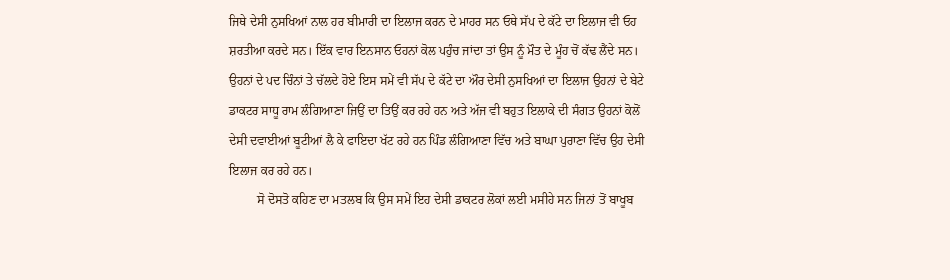ਜਿਥੇ ਦੇਸੀ ਨੁਸਖਿਆਂ ਨਾਲ ਹਰ ਬੀਮਾਰੀ ਦਾ ਇਲਾਜ ਕਰਨ ਦੇ ਮਾਹਰ ਸਨ ਓਥੇ ਸੱਪ ਦੇ ਕੱਟੇ ਦਾ ਇਲਾਜ ਵੀ ਓਹ ਸ਼ਰਤੀਆ ਕਰਦੇ ਸਨ। ਇੱਕ ਵਾਰ ਇਨਸਾਨ ਓਹਨਾਂ ਕੋਲ ਪਹੁੰਚ ਜਾਂਦਾ ਤਾਂ ਉਸ ਨੂੰ ਮੌਤ ਦੇ ਮੂੰਹ ਚੋਂ ਕੱਢ ਲੈਂਦੇ ਸਨ। ਉਹਨਾਂ ਦੇ ਪਦ ਚਿੰਨਾਂ ਤੇ ਚੱਲਦੇ ਹੋਏ ਇਸ ਸਮੇਂ ਵੀ ਸੱਪ ਦੇ ਕੱਟੇ ਦਾ ਔਰ ਦੇਸੀ ਨੁਸਖਿਆਂ ਦਾ ਇਲਾਜ ਉਹਨਾਂ ਦੇ ਬੇਟੇ ਡਾਕਟਰ ਸਾਧੂ ਰਾਮ ਲੰਗਿਆਣਾ ਜਿਉਂ ਦਾ ਤਿਉਂ ਕਰ ਰਹੇ ਹਨ ਅਤੇ ਅੱਜ ਵੀ ਬਹੁਤ ਇਲਾਕੇ ਦੀ ਸੰਗਤ ਉਹਨਾਂ ਕੋਲੋਂ ਦੇਸੀ ਦਵਾਈਆਂ ਬੂਟੀਆਂ ਲੈ ਕੇ ਫਾਇਦਾ ਖੱਟ ਰਹੇ ਹਨ ਪਿੰਡ ਲੰਗਿਆਣਾ ਵਿੱਚ ਅਤੇ ਬਾਘਾ ਪੁਰਾਣਾ ਵਿੱਚ ਉਹ ਦੇਸੀ ਇਲਾਜ ਕਰ ਰਹੇ ਹਨ।
         ਸੋ ਦੋਸਤੋ ਕਹਿਣ ਦਾ ਮਤਲਬ ਕਿ ਉਸ ਸਮੇਂ ਇਹ ਦੇਸੀ ਡਾਕਟਰ ਲੋਕਾਂ ਲਈ ਮਸੀਹੇ ਸਨ ਜਿਨਾਂ ਤੋਂ ਬਾਖੂਬ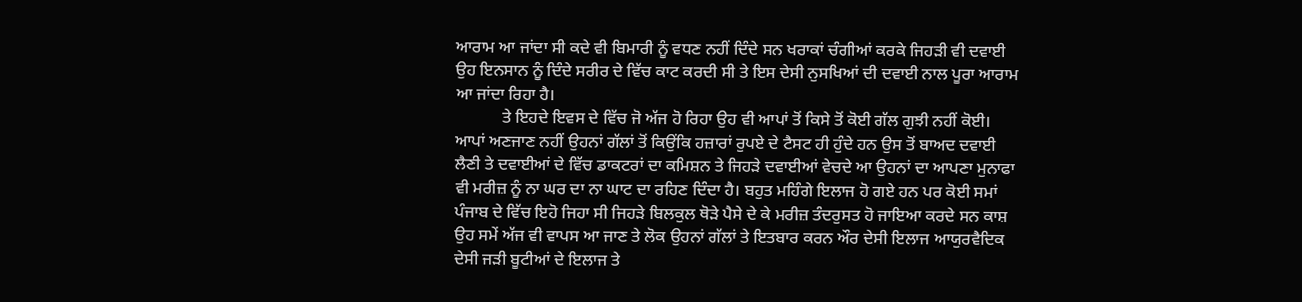ਆਰਾਮ ਆ ਜਾਂਦਾ ਸੀ ਕਦੇ ਵੀ ਬਿਮਾਰੀ ਨੂੰ ਵਧਣ ਨਹੀਂ ਦਿੰਦੇ ਸਨ ਖਰਾਕਾਂ ਚੰਗੀਆਂ ਕਰਕੇ ਜਿਹੜੀ ਵੀ ਦਵਾਈ  ਉਹ ਇਨਸਾਨ ਨੂੰ ਦਿੰਦੇ ਸਰੀਰ ਦੇ ਵਿੱਚ ਕਾਟ ਕਰਦੀ ਸੀ ਤੇ ਇਸ ਦੇਸੀ ਨੁਸਖਿਆਂ ਦੀ ਦਵਾਈ ਨਾਲ ਪੂਰਾ ਆਰਾਮ ਆ ਜਾਂਦਾ ਰਿਹਾ ਹੈ।
           ਤੇ ਇਹਦੇ ਇਵਸ ਦੇ ਵਿੱਚ ਜੋ ਅੱਜ ਹੋ ਰਿਹਾ ਉਹ ਵੀ ਆਪਾਂ ਤੋਂ ਕਿਸੇ ਤੋਂ ਕੋਈ ਗੱਲ ਗੁਝੀ ਨਹੀਂ ਕੋਈ। ਆਪਾਂ ਅਣਜਾਣ ਨਹੀਂ ਉਹਨਾਂ ਗੱਲਾਂ ਤੋਂ ਕਿਉਂਕਿ ਹਜ਼ਾਰਾਂ ਰੁਪਏ ਦੇ ਟੈਸਟ ਹੀ ਹੁੰਦੇ ਹਨ ਉਸ ਤੋਂ ਬਾਅਦ ਦਵਾਈ ਲੈਣੀ ਤੇ ਦਵਾਈਆਂ ਦੇ ਵਿੱਚ ਡਾਕਟਰਾਂ ਦਾ ਕਮਿਸ਼ਨ ਤੇ ਜਿਹੜੇ ਦਵਾਈਆਂ ਵੇਚਦੇ ਆ ਉਹਨਾਂ ਦਾ ਆਪਣਾ ਮੁਨਾਫਾ  ਵੀ ਮਰੀਜ਼ ਨੂੰ ਨਾ ਘਰ ਦਾ ਨਾ ਘਾਟ ਦਾ ਰਹਿਣ ਦਿੰਦਾ ਹੈ। ਬਹੁਤ ਮਹਿੰਗੇ ਇਲਾਜ ਹੋ ਗਏ ਹਨ ਪਰ ਕੋਈ ਸਮਾਂ ਪੰਜਾਬ ਦੇ ਵਿੱਚ ਇਹੋ ਜਿਹਾ ਸੀ ਜਿਹੜੇ ਬਿਲਕੁਲ ਥੋੜੇ ਪੈਸੇ ਦੇ ਕੇ ਮਰੀਜ਼ ਤੰਦਰੁਸਤ ਹੋ ਜਾਇਆ ਕਰਦੇ ਸਨ ਕਾਸ਼ ਉਹ ਸਮੇਂ ਅੱਜ ਵੀ ਵਾਪਸ ਆ ਜਾਣ ਤੇ ਲੋਕ ਉਹਨਾਂ ਗੱਲਾਂ ਤੇ ਇਤਬਾਰ ਕਰਨ ਔਰ ਦੇਸੀ ਇਲਾਜ ਆਯੁਰਵੈਦਿਕ ਦੇਸੀ ਜੜੀ ਬੂਟੀਆਂ ਦੇ ਇਲਾਜ ਤੇ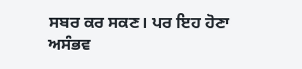ਸਬਰ ਕਰ ਸਕਣ। ਪਰ ਇਹ ਹੋਣਾ ਅਸੰਭਵ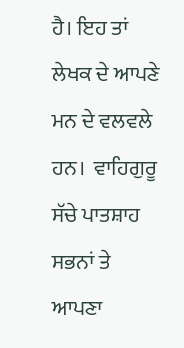ਹੈ। ਇਹ ਤਾਂ ਲੇਖਕ ਦੇ ਆਪਣੇ ਮਨ ਦੇ ਵਲਵਲੇ ਹਨ।  ਵਾਹਿਗੁਰੂ ਸੱਚੇ ਪਾਤਸ਼ਾਹ ਸਭਨਾਂ ਤੇ ਆਪਣਾ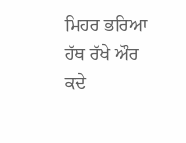ਮਿਹਰ ਭਰਿਆ ਹੱਥ ਰੱਖੇ ਔਰ ਕਦੇ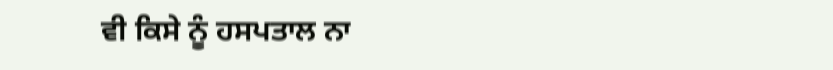ਵੀ ਕਿਸੇ ਨੂੰ ਹਸਪਤਾਲ ਨਾ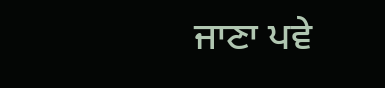ਜਾਣਾ ਪਵੇ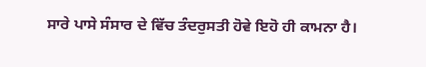ਸਾਰੇ ਪਾਸੇ ਸੰਸਾਰ ਦੇ ਵਿੱਚ ਤੰਦਰੁਸਤੀ ਹੋਵੇ ਇਹੋ ਹੀ ਕਾਮਨਾ ਹੈ।